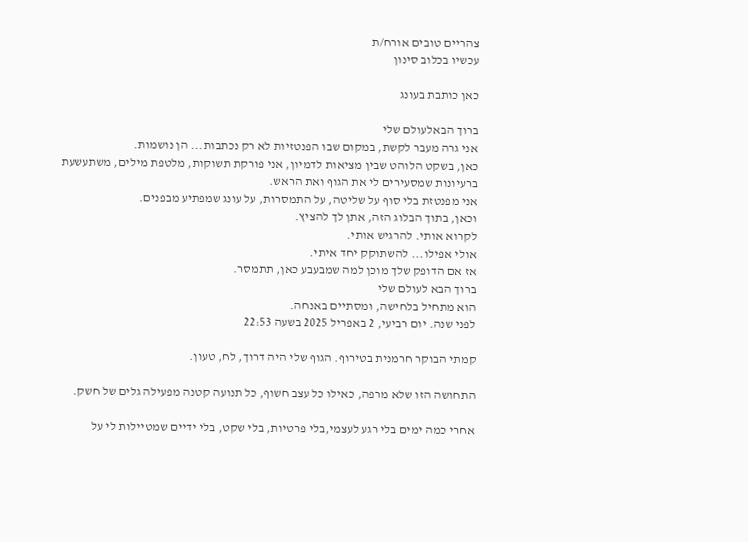צהריים טובים אורח/ת
עכשיו בכלוב סינון

כאן כותבת בעונג

ברוך הבאלעולם שלי
אני גרה מעבר לקשת, במקום שבו הפנטזיות לא רק נכתבות... הן נושמות.
כאן, בשקט הלוהט שבין מציאות לדמיון, אני פורקת תשוקות, מלטפת מילים, משתעשעת ברעיונות שמסעירים לי את הגוף ואת הראש.
אני מפנטזת בלי סוף על שליטה, על התמסרות, על עונג שמפתיע מבפנים.
וכאן, בתוך הבלוג הזה, אתן לך להציץ.
לקרוא אותי. להרגיש אותי.
אולי אפילו... להשתוקק יחד איתי.
אז אם הדופק שלך מוכן למה שמבעבע כאן, תתמסר.
ברוך הבא לעולם שלי
הוא מתחיל בלחישה, ומסתיים באנחה.
לפני שנה. יום רביעי, 2 באפריל 2025 בשעה 22:53

קמתי הבוקר חרמנית בטירוף. הגוף שלי היה דרוך, לח, טעון.

התחושה הזו שלא מרפה, כאילו כל עצב חשוף, כל תנועה קטנה מפעילה גלים של חשק.

אחרי כמה ימים בלי רגע לעצמי,בלי פרטיות, בלי שקט, בלי ידיים שמטיילות לי על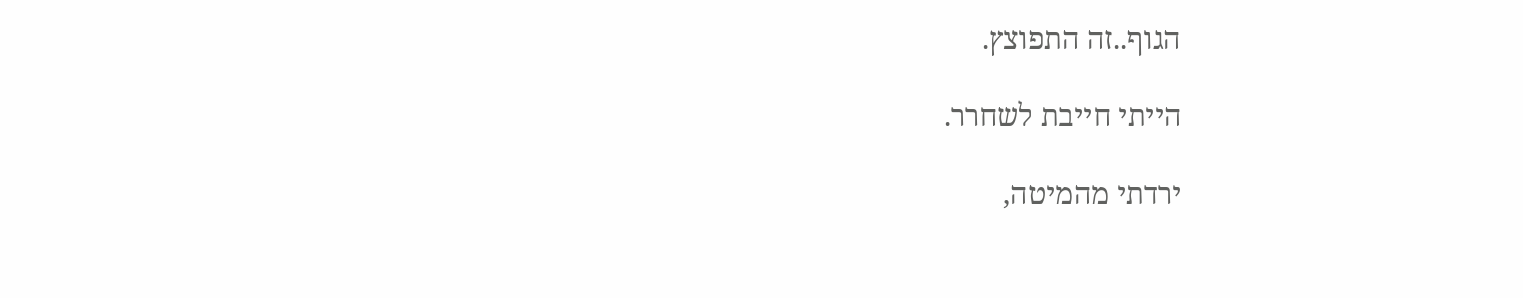הגוף..זה התפוצץ.

הייתי חייבת לשחרר.

ירדתי מהמיטה,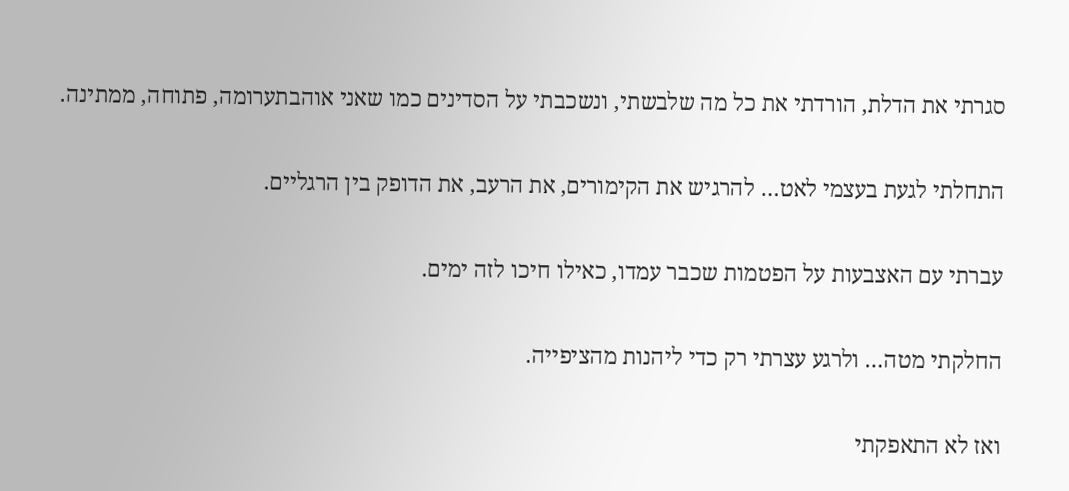סגרתי את הדלת, הורדתי את כל מה שלבשתי, ונשכבתי על הסדינים כמו שאני אוהבתערומה, פתוחה, ממתינה.

התחלתי לגעת בעצמי לאט… להרגיש את הקימורים, את הרעב, את הדופק בין הרגליים.

עברתי עם האצבעות על הפטמות שכבר עמדו, כאילו חיכו לזה ימים.

החלקתי מטה… ולרגע עצרתי רק כדי ליהנות מהציפייה.

ואז לא התאפקתי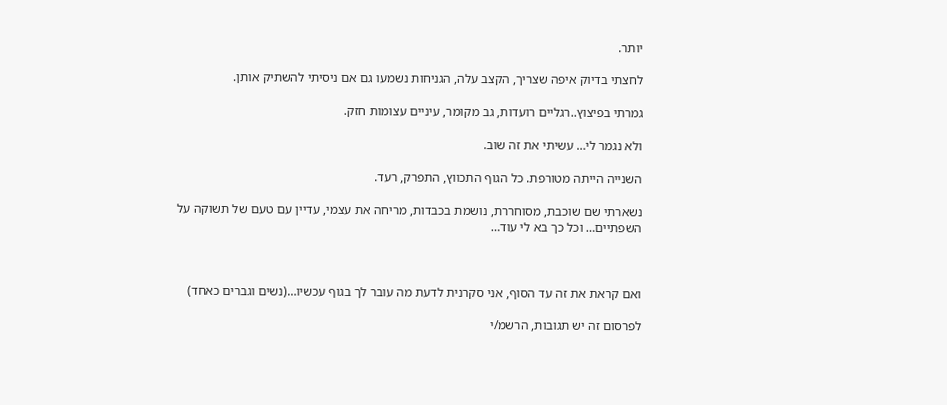יותר.

לחצתי בדיוק איפה שצריך, הקצב עלה, הגניחות נשמעו גם אם ניסיתי להשתיק אותן.

גמרתי בפיצוץ..רגליים רועדות, גב מקומר, עיניים עצומות חזק.

ולא נגמר לי… עשיתי את זה שוב.

השנייה הייתה מטורפת. כל הגוף התכווץ, התפרק, רעד.

נשארתי שם שוכבת, מסוחררת, נושמת בכבדות, מריחה את עצמי, עדיין עם טעם של תשוקה על השפתיים… וכל כך בא לי עוד…



ואם קראת את זה עד הסוף, אני סקרנית לדעת מה עובר לך בגוף עכשיו…(נשים וגברים כאחד)

לפרסום זה יש תגובות, הרשמ/י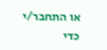או התחבר/י כדי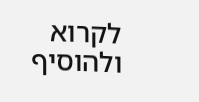לקרוא ולהוסיף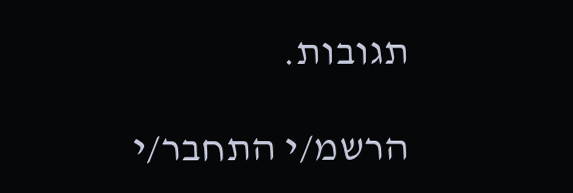תגובות.

הרשמ/י התחבר/י